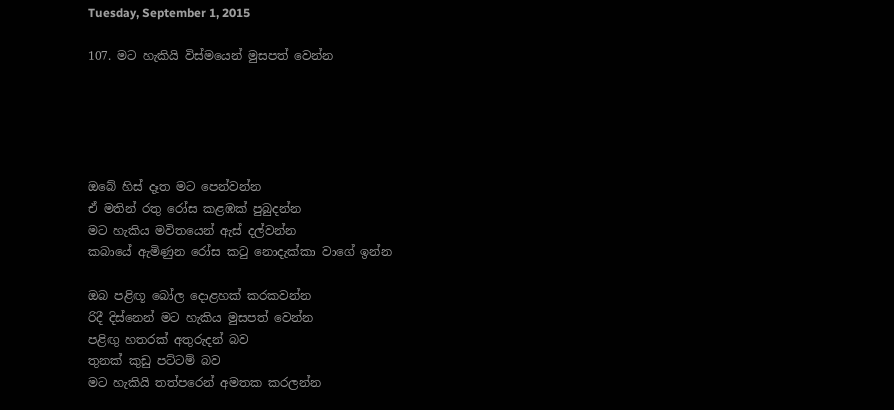Tuesday, September 1, 2015

107. මට හැකියි විස්මයෙන් මුසපත් වෙන්න





ඔබේ හිස් දෑත මට පෙන්වන්න
ඒ මතින් රතු රෝස කළඹක් පුබුදන්න
මට හැකිය මවිතයෙන් ඇස් දල්වන්න
කබායේ ඇමිණුන රෝස කටු නොදැක්කා වාගේ ඉන්න

ඔබ පළිඟූ බෝල දොළහක් කරකවන්න
රිදී දිස්නෙන් මට හැකිය මුසපත් වෙන්න
පළිඟු හතරක් අතුරුදන් බව
තුනක් කුඩු පට්ටම් බව
මට හැකියි තත්පරෙන් අමතක කරලන්න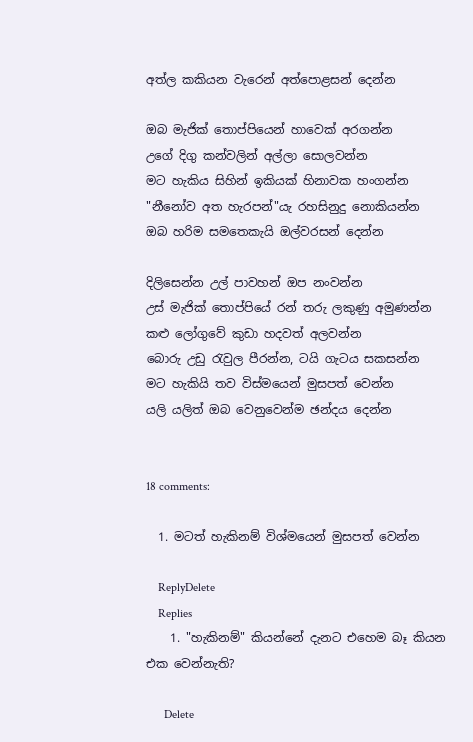අත්ල කකියන වැරෙන් අත්පොළසන් දෙන්න

ඔබ මැජික් තොප්පියෙන් හාවෙක් අරගන්න
උගේ දිගු කන්වලින් අල්ලා සොලවන්න
මට හැකිය සිහින් ඉකියක් හිනාවක හංගන්න
"නීනෝව අත හැරපන්"යැ රහසිනුදු නොකියන්න
ඔබ හරිම සමතෙකැයි ඔල්වරසන් දෙන්න

දිලිසෙන්න උල් පාවහන් ඔප නංවන්න
උස් මැජික් තොප්පියේ රන් තරු ලකුණු අමුණන්න
කළු ලෝගුවේ කුඩා හදවත් අලවන්න
බොරු උඩු රැවුල පීරන්න, ටයි ගැටය සකසන්න
මට හැකියි තව විස්මයෙන් මුසපත් වෙන්න
යලි යලිත් ඔබ වෙනුවෙන්ම ඡන්දය දෙන්න


18 comments:

  1. මටත් හැකිනම් විශ්මයෙන් මුසපත් වෙන්න

    ReplyDelete
    Replies
    1. "හැකිනම්" කියන්නේ දැනට එහෙම බෑ කියන එක වෙන්නැති?

      Delete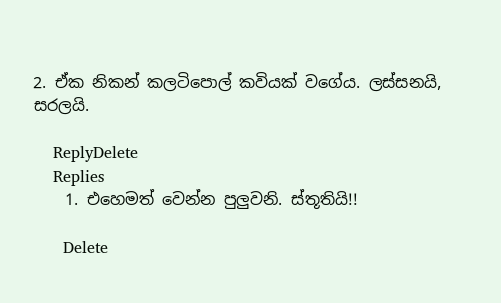2. ඒක නිකන් කලටිපොල් කවියක් වගේය. ලස්සනයි, සරලයි.

    ReplyDelete
    Replies
    1. එහෙමත් වෙන්න පුලුවනි. ස්තූතියි!!

      Delete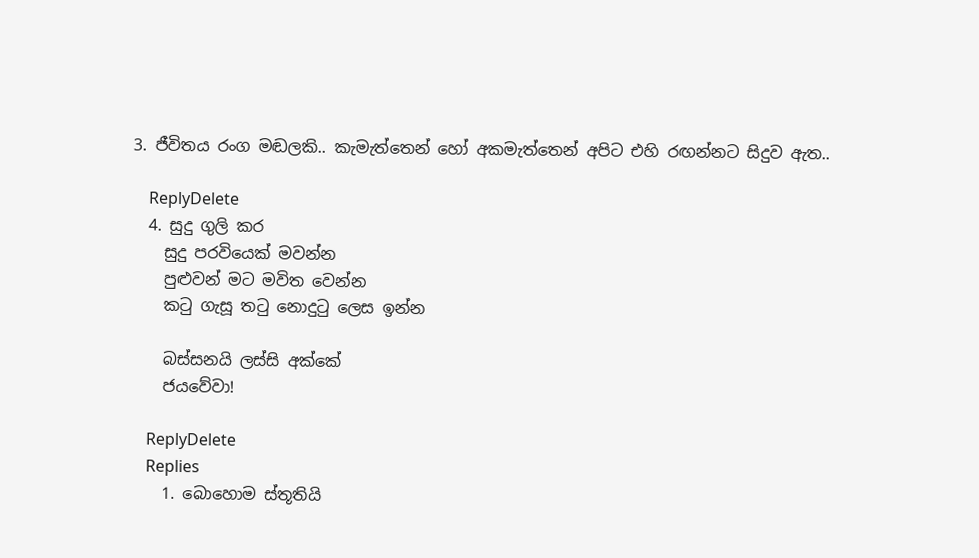3. ජීවිතය රංග මඬලකි.. කැමැත්තෙන් හෝ අකමැත්තෙන් අපිට එහි රඟන්නට සිදුව ඇත..

    ReplyDelete
  4. සුදු ගුලි කර
    සුදු පරවියෙක් මවන්න
    පුළුවන් මට මවිත වෙන්න
    කටු ගැසූ තටු නොදුටු ලෙස ඉන්න

    බස්සනයි ලස්සි අක්කේ
    ජයවේවා!

    ReplyDelete
    Replies
    1. බොහොම ස්තූතියි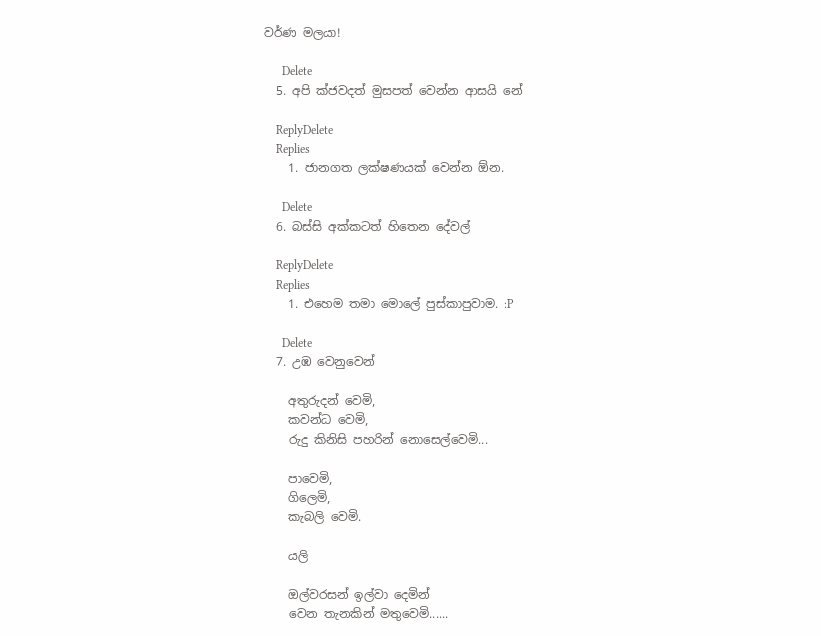වර්ණ මලයා!

      Delete
  5. අපි ක්ජවදත් මුසපත් වෙන්න ආසයි නේ

    ReplyDelete
    Replies
    1. ජානගත ලක්ෂණයක් වෙන්න ඕන.

      Delete
  6. බස්සි අක්කටත් හිතෙන දේවල්

    ReplyDelete
    Replies
    1. එහෙම තමා මොලේ පුස්කාපුවාම. :P

      Delete
  7. උඹ වෙනුවෙන්

    අතුරුදන් වෙමි,
    කවන්ධ වෙමි,
    රුදු කිනිසි පහරින් නොසෙල්වෙමි...

    පාවෙමි,
    ගිලෙමි,
    කැබලි වෙමි.

    යලි

    ඔල්වරසන් ඉල්වා දෙමින්
    වෙන තැනකින් මතුවෙමි......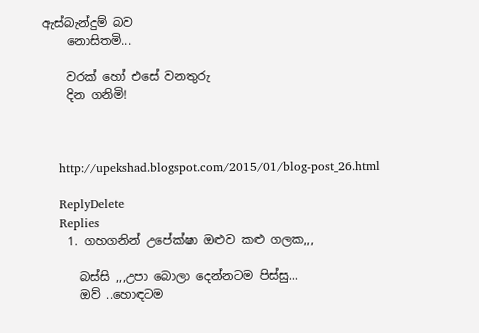ඇස්බැන්දුම් බව
    නොසිතමි...

    වරක් හෝ එසේ වනතුරු
    දින ගනිමි!



    http://upekshad.blogspot.com/2015/01/blog-post_26.html

    ReplyDelete
    Replies
    1. ගහගනින් උපේක්ෂා ඔළුව කළු ගලක,,,

      බස්සි ,,,උපා බොලා දෙන්නටම පිස්සු...
      ඔව් ..හොඳටම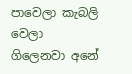පාවෙලා කැබලි වෙලා ගිලෙනවා අනේ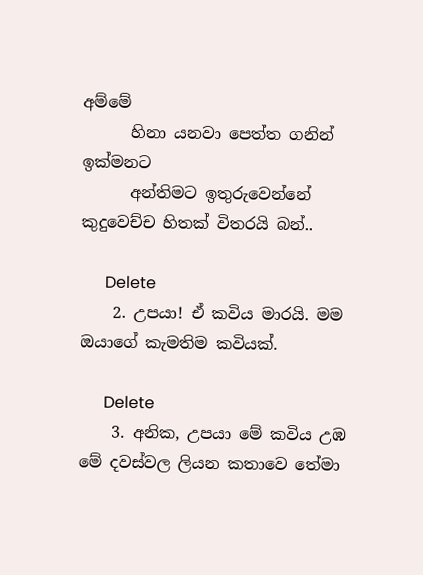අම්මේ
      හිනා යනවා පෙත්ත ගනින් ඉක්මනට
      අන්තිමට ඉතුරුවෙන්නේ කුදුවෙච්ච හිතක් විතරයි බන්..

      Delete
    2. උපයා! ඒ කවිය මාරයි. මම ඔයාගේ කැමතිම කවියක්.

      Delete
    3. අනික, උපයා මේ කවිය උඹ මේ දවස්වල ලියන කතාවෙ තේමා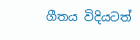ගීතය විදියටත්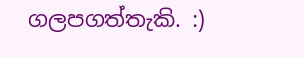ගලපගත්තැකි. :)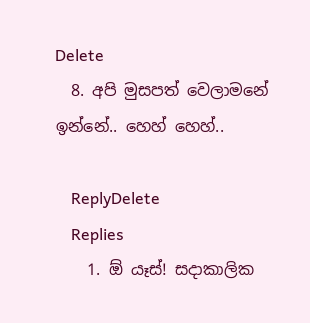Delete
  8. අපි මුසපත් වෙලාමනේ ඉන්නේ.. හෙහ් හෙහ්..

    ReplyDelete
    Replies
    1. ඕ යෑස්! සදාකාලික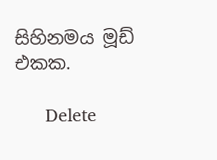සිහිනමය මූඩ් එකක.

      Delete